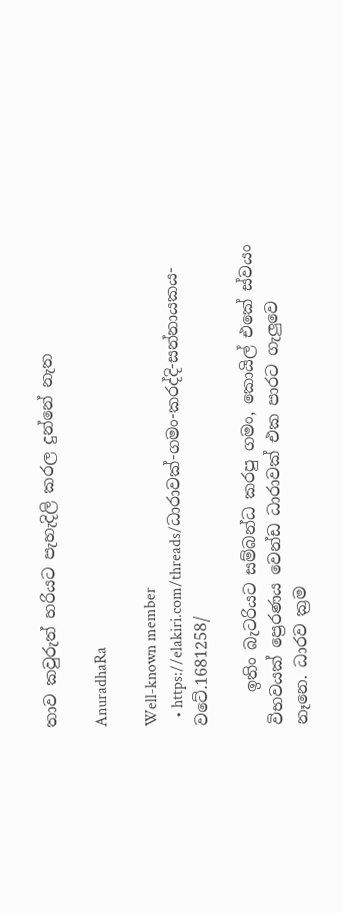තාව කවුරුත් හරියට පැහැදිලි කරල දුන්නේ නැත

AnuradhaRa

Well-known member
  • https://elakiri.com/threads/ධාරාවක්-ගමං-කරද්දි-සන්නායකය-වටේ.1681258/

    ඉතිං බැටරියට සම්බන්ධ කරපු ගමං, කොයිල් එකේ ස්වයං විභවයක් ප්‍රෙරණය වෙන්ඩ ධාරාවක් එක පාරට ගැලුවෙ නෑනෙ. ධාරව ක්‍රම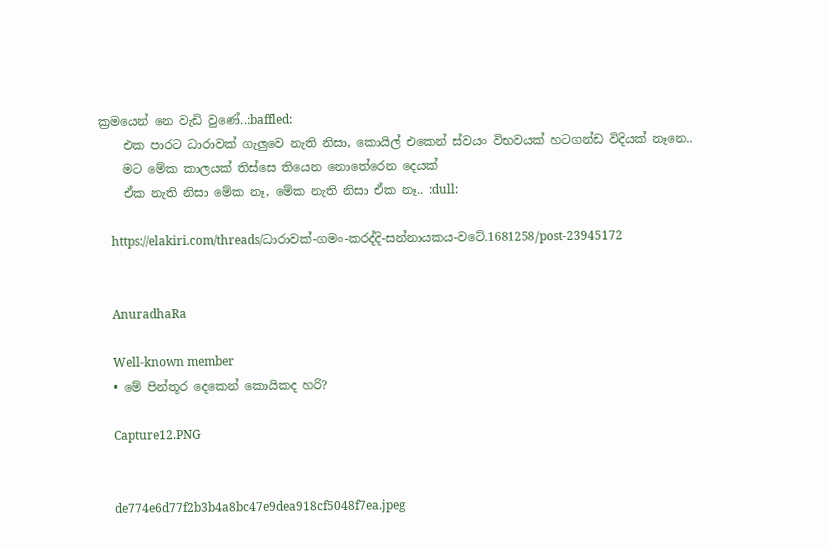ක්‍රමයෙන් නෙ වැඩි වුණේ..:baffled:
    එක පාරට ධාරාවක් ගැලුවෙ නැති නිසා, කොයිල් එකෙන් ස්වයං විභවයක් හටගන්ඩ විදියක් නෑනෙ..
    මට මේක කාලයක් තිස්සෙ තියෙන නොතේරෙන දෙයක්
    ඒක නැති නිසා මේක නෑ, මේක නැති නිසා ඒක නෑ.. :dull:

    https://elakiri.com/threads/ධාරාවක්-ගමං-කරද්දි-සන්නායකය-වටේ.1681258/post-23945172


    AnuradhaRa

    Well-known member
  • මේ පින්තූර දෙකෙන් කොයිකද හරි?

    Capture12.PNG


    de774e6d77f2b3b4a8bc47e9dea918cf5048f7ea.jpeg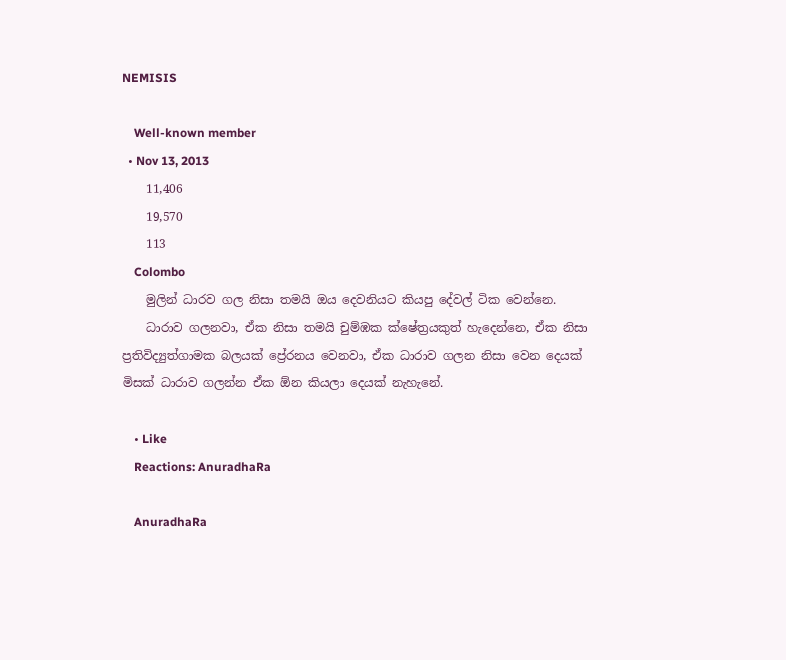NEMISIS

    Well-known member
  • Nov 13, 2013
    11,406
    19,570
    113
    Colombo
    මුලින් ධාරව ගල නිසා තමයි ඔය දෙවනියට කියපු දේවල් ටික වෙන්නෙ.
    ධාරාව ගලනවා, ඒක නිසා තමයි චුම්ඹක ක්ෂේත්‍රයකුත් හැදෙන්නෙ, ඒක නිසා ප්‍රතිවිද්‍යුත්ගාමක බලයක් ප්‍රේරනය වෙනවා, ඒක ධාරාව ගලන නිසා වෙන දෙයක් මිසක් ධාරාව ගලන්න ඒක ඕන කියලා දෙයක් නැහැනේ.

    • Like
    Reactions: AnuradhaRa

    AnuradhaRa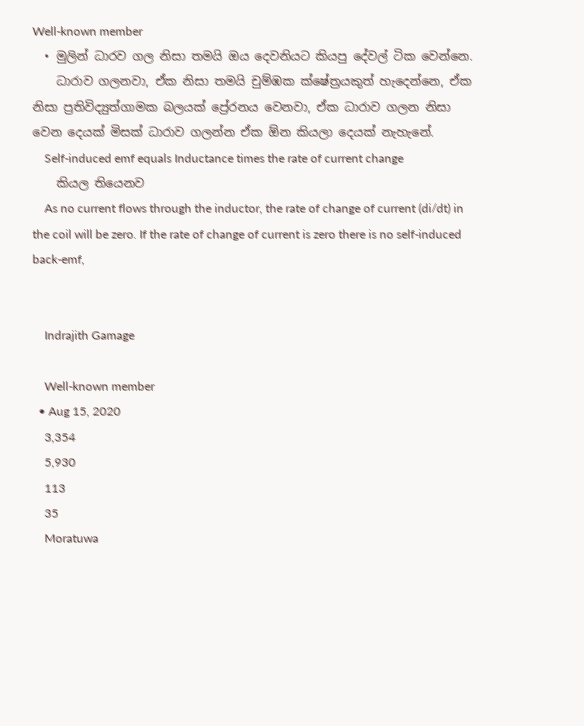Well-known member
  • මුලින් ධාරව ගල නිසා තමයි ඔය දෙවනියට කියපු දේවල් ටික වෙන්නෙ.
    ධාරාව ගලනවා, ඒක නිසා තමයි චුම්ඹක ක්ෂේත්‍රයකුත් හැදෙන්නෙ, ඒක නිසා ප්‍රතිවිද්‍යුත්ගාමක බලයක් ප්‍රේරනය වෙනවා, ඒක ධාරාව ගලන නිසා වෙන දෙයක් මිසක් ධාරාව ගලන්න ඒක ඕන කියලා දෙයක් නැහැනේ.
    Self-induced emf equals Inductance times the rate of current change
    කියල තියෙනව
    As no current flows through the inductor, the rate of change of current (di/dt) in the coil will be zero. If the rate of change of current is zero there is no self-induced back-emf,


    Indrajith Gamage

    Well-known member
  • Aug 15, 2020
    3,354
    5,930
    113
    35
    Moratuwa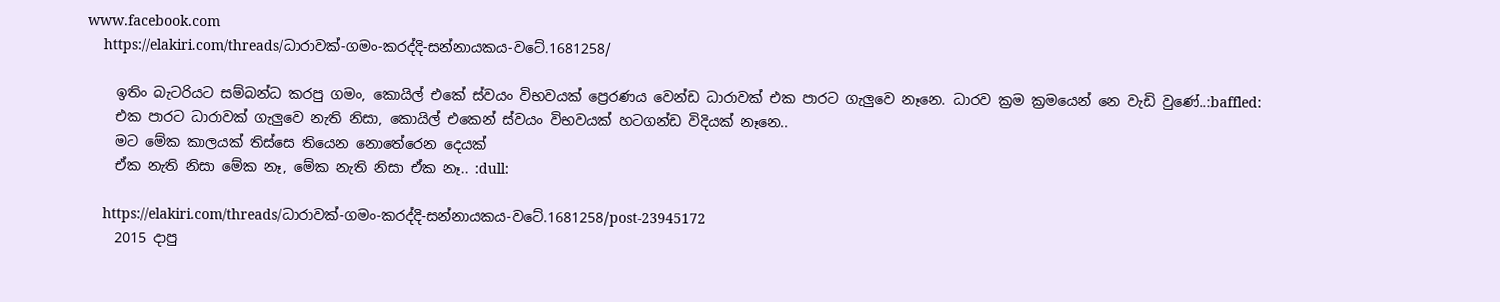www.facebook.com
    https://elakiri.com/threads/ධාරාවක්-ගමං-කරද්දි-සන්නායකය-වටේ.1681258/

    ඉතිං බැටරියට සම්බන්ධ කරපු ගමං, කොයිල් එකේ ස්වයං විභවයක් ප්‍රෙරණය වෙන්ඩ ධාරාවක් එක පාරට ගැලුවෙ නෑනෙ. ධාරව ක්‍රම ක්‍රමයෙන් නෙ වැඩි වුණේ..:baffled:
    එක පාරට ධාරාවක් ගැලුවෙ නැති නිසා, කොයිල් එකෙන් ස්වයං විභවයක් හටගන්ඩ විදියක් නෑනෙ..
    මට මේක කාලයක් තිස්සෙ තියෙන නොතේරෙන දෙයක්
    ඒක නැති නිසා මේක නෑ, මේක නැති නිසා ඒක නෑ.. :dull:

    https://elakiri.com/threads/ධාරාවක්-ගමං-කරද්දි-සන්නායකය-වටේ.1681258/post-23945172
    2015 දාපු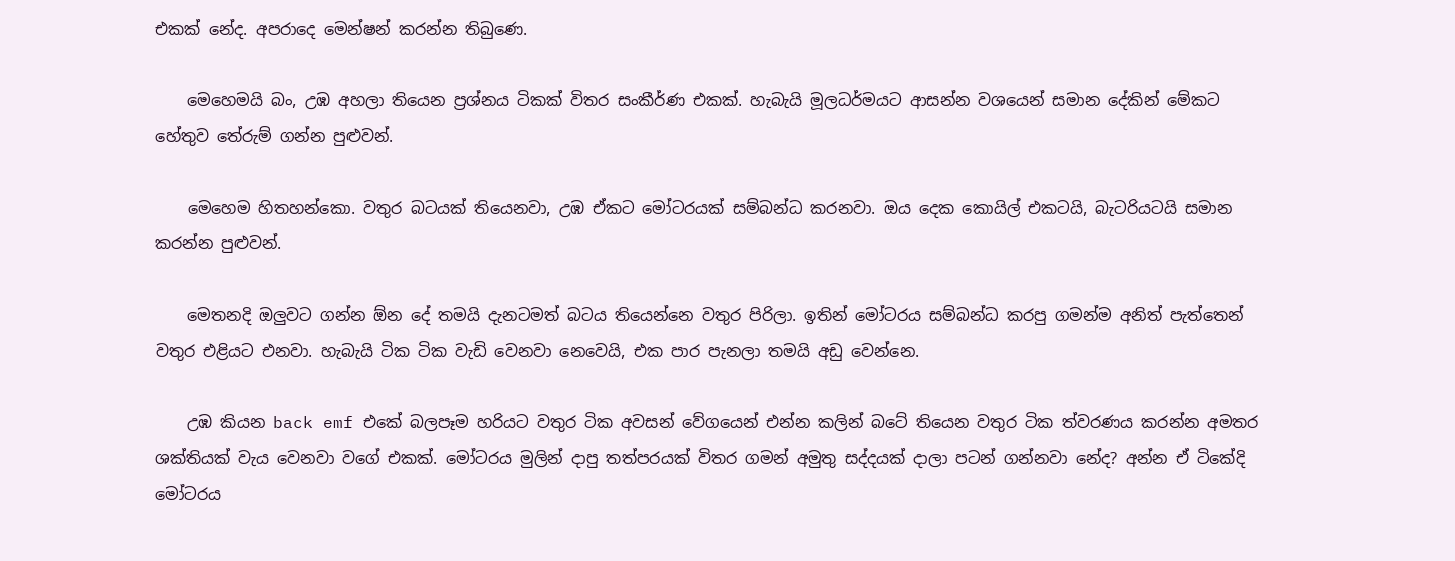එකක් නේද. අපරාදෙ මෙන්ෂන් කරන්න තිබුණෙ.

    මෙහෙමයි බං, උඹ අහලා තියෙන ප්‍රශ්නය ටිකක් විතර සංකීර්ණ එකක්. හැබැයි මූලධර්මයට ආසන්න වශයෙන් සමාන දේකින් මේකට හේතුව තේරුම් ගන්න පුළුවන්.

    මෙහෙම හිතහන්කො. වතුර බටයක් තියෙනවා, උඹ ඒකට මෝටරයක් සම්බන්ධ කරනවා. ඔය දෙක කොයිල් එකටයි, බැටරියටයි සමාන කරන්න පුළුවන්.

    මෙතනදි ඔලුවට ගන්න ඕන දේ තමයි දැනටමත් බටය තියෙන්නෙ වතුර පිරිලා. ඉතින් මෝටරය සම්බන්ධ කරපු ගමන්ම අනිත් පැත්තෙන් වතුර එළියට එනවා. හැබැයි ටික ටික වැඩි වෙනවා නෙවෙයි, එක පාර පැනලා තමයි අඩු වෙන්නෙ.

    උඹ කියන back emf එකේ බලපෑම හරියට වතුර ටික අවසන් වේගයෙන් එන්න කලින් බටේ තියෙන වතුර ටික ත්වරණය කරන්න අමතර ශක්තියක් වැය වෙනවා වගේ එකක්. මෝටරය මුලින් දාපු තත්පරයක් විතර ගමන් අමුතු සද්දයක් දාලා පටන් ගන්නවා නේද? අන්න ඒ ටිකේදි මෝටරය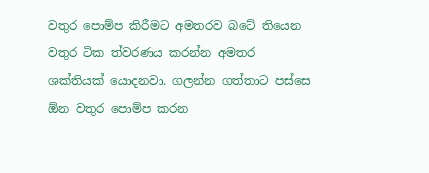ව‍තුර පොම්ප කිරීමට අමතරව බටේ තියෙන වතුර ටික ත්වරණය කරන්න අමතර ශක්තියක් යොදනවා. ගලන්න ගත්තාට පස්සෙ ඕන වතුර පොම්ප කරන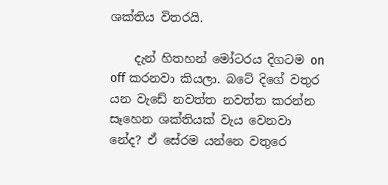ශක්තිය විතරයි.

    දැන් හිතහන් මෝටරය දිගටම on off කරනවා කියලා. බටේ දිගේ වතුර යන වැඩේ නවත්ත නවත්ත කරන්න සෑහෙන ශක්තියක් වැය වෙනවා නේද? ඒ සේරම යන්නෙ වතුරෙ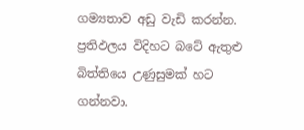ගම්‍යතාව අඩු වැඩි කරන්න. ප්‍රතිඵලය විදිහට බටේ ඇතුළු බිත්තියෙ උණුසුමක් හට ගන්නවා.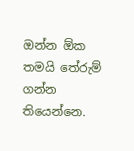ඔන්න ඕක තමයි තේරුම් ගන්න තියෙන්නෙ.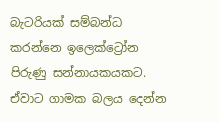බැටරියක් සම්බන්ධ කරන්නෙ ඉලෙක්ට්‍රෝන පිරුණු සන්නායකයකට. ඒවාට ගාමක බලය දෙන්න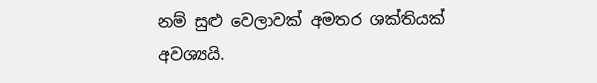නම් සුළු වෙලාවක් අමතර ශක්තියක් අවශ්‍යයි.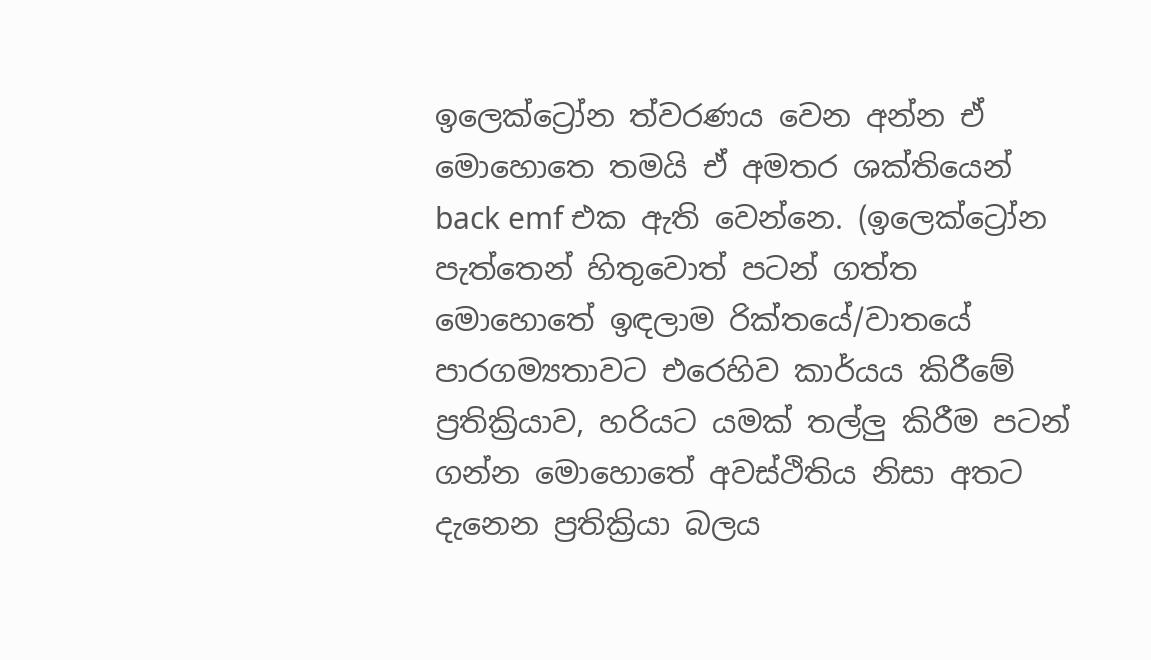ඉලෙක්ට්‍රෝන ත්වරණය වෙන අන්න ඒ මොහොතෙ තමයි ඒ අමතර ශක්තියෙන් back emf එක ඇති වෙන්නෙ. (ඉලෙක්ට්‍රෝන පැත්තෙන් හිතුවොත් පටන් ගත්ත මොහොතේ ඉඳලාම රික්තයේ/වාතයේ පාරගම්‍යතාවට එරෙහිව කාර්යය කිරීමේ ප්‍රතික්‍රියාව, හරියට යමක් තල්ලු කිරීම පටන් ගන්න මොහොතේ අවස්ථිතිය නිසා අතට දැනෙන ප්‍රතික්‍රියා බලය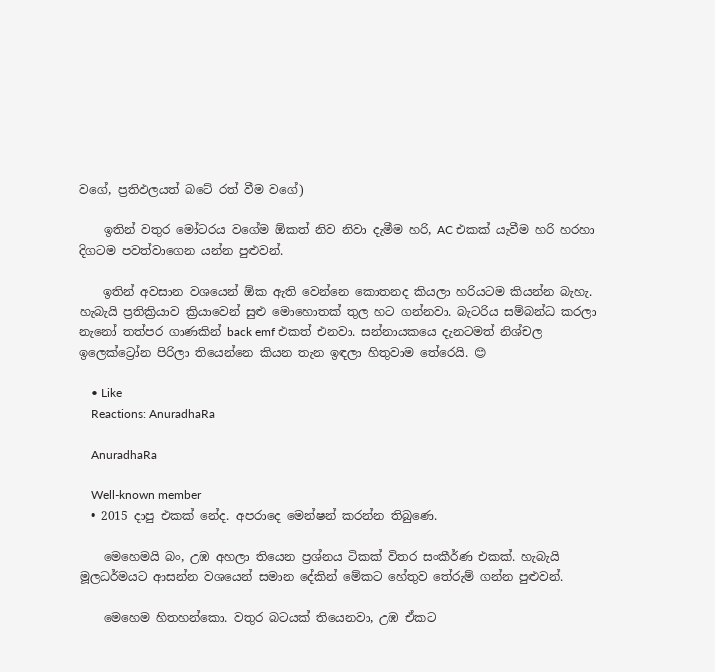වගේ, ප්‍රතිඵලයත් බටේ රත් වීම වගේ)

    ඉතින් වතුර මෝටරය වගේම ඕකත් නිව නිවා දැමීම හරි, AC එකක් යැවීම හරි හරහා දිගටම පවත්වාගෙන යන්න පුළුවන්.

    ඉතින් අවසාන වශයෙන් ඕක ඇති වෙන්නෙ කොතනද කියලා හරියටම කියන්න බැහැ. හැබැයි ප්‍රතික්‍රියාව ක්‍රියාවෙන් සුළු මොහොතක් තුල හට ගන්නවා. බැටරිය සම්බන්ධ කරලා නැනෝ තත්පර ගාණකින් back emf එකත් එනවා. සන්නායකයෙ දැනටමත් නිශ්චල ඉලෙක්ට්‍රෝන පිරිලා තියෙන්නෙ කියන තැන ඉඳලා හිතුවාම තේරෙයි. 😊

    • Like
    Reactions: AnuradhaRa

    AnuradhaRa

    Well-known member
  • 2015 දාපු එකක් නේද. අපරාදෙ මෙන්ෂන් කරන්න තිබුණෙ.

    මෙහෙමයි බං, උඹ අහලා තියෙන ප්‍රශ්නය ටිකක් විතර සංකීර්ණ එකක්. හැබැයි මූලධර්මයට ආසන්න වශයෙන් සමාන දේකින් මේකට හේතුව තේරුම් ගන්න පුළුවන්.

    මෙහෙම හිතහන්කො. වතුර බටයක් තියෙනවා, උඹ ඒකට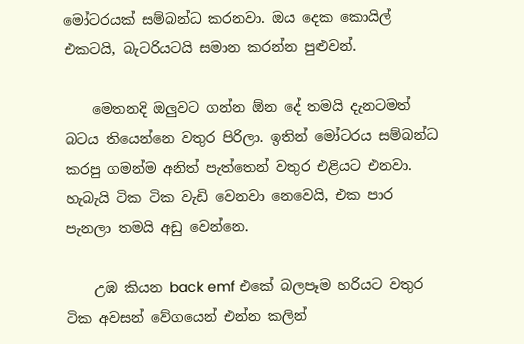මෝටරයක් සම්බන්ධ කරනවා. ඔය දෙක කොයිල් එකටයි, බැටරියටයි සමාන කරන්න පුළුවන්.

    මෙතනදි ඔලුවට ගන්න ඕන දේ තමයි දැනටමත් බටය තියෙන්නෙ වතුර පිරිලා. ඉතින් මෝටරය සම්බන්ධ කරපු ගමන්ම අනිත් පැත්තෙන් වතුර එළියට එනවා. හැබැයි ටික ටික වැඩි වෙනවා නෙවෙයි, එක පාර පැනලා තමයි අඩු වෙන්නෙ.

    උඹ කියන back emf එකේ බලපෑම හරියට වතුර ටික අවසන් වේගයෙන් එන්න කලින්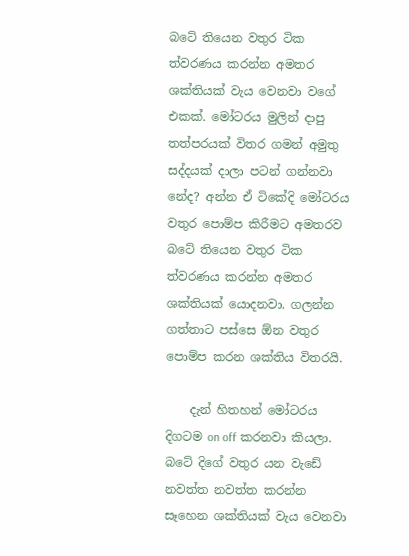බටේ තියෙන වතුර ටික ත්වරණය කරන්න අමතර ශක්තියක් වැය වෙනවා වගේ එකක්. මෝටරය මුලින් දාපු තත්පරයක් විතර ගමන් අමුතු සද්දයක් දාලා පටන් ගන්නවා නේද? අන්න ඒ ටිකේදි මෝටරය ව‍තුර පොම්ප කිරීමට අමතරව බටේ තියෙන වතුර ටික ත්වරණය කරන්න අමතර ශක්තියක් යොදනවා. ගලන්න ගත්තාට පස්සෙ ඕන වතුර පොම්ප කරන ශක්තිය විතරයි.

    දැන් හිතහන් මෝටරය දිගටම on off කරනවා කියලා. බටේ දිගේ වතුර යන වැඩේ නවත්ත නවත්ත කරන්න සෑහෙන ශක්තියක් වැය වෙනවා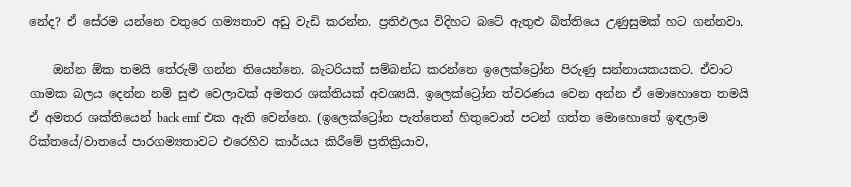නේද? ඒ සේරම යන්නෙ වතුරෙ ගම්‍යතාව අඩු වැඩි කරන්න. ප්‍රතිඵලය විදිහට බටේ ඇතුළු බිත්තියෙ උණුසුමක් හට ගන්නවා.

    ඔන්න ඕක තමයි තේරුම් ගන්න තියෙන්නෙ. බැටරියක් සම්බන්ධ කරන්නෙ ඉලෙක්ට්‍රෝන පිරුණු සන්නායකයකට. ඒවාට ගාමක බලය දෙන්න නම් සුළු වෙලාවක් අමතර ශක්තියක් අවශ්‍යයි. ඉලෙක්ට්‍රෝන ත්වරණය වෙන අන්න ඒ මොහොතෙ තමයි ඒ අමතර ශක්තියෙන් back emf එක ඇති වෙන්නෙ. (ඉලෙක්ට්‍රෝන පැත්තෙන් හිතුවොත් පටන් ගත්ත මොහොතේ ඉඳලාම රික්තයේ/වාතයේ පාරගම්‍යතාවට එරෙහිව කාර්යය කිරීමේ ප්‍රතික්‍රියාව,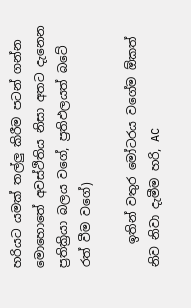හරියට යමක් තල්ලු කිරීම පටන් ගන්න මොහොතේ අවස්ථිතිය නිසා අතට දැනෙන ප්‍රතික්‍රියා බලය වගේ, ප්‍රතිඵලයත් බටේ රත් වීම වගේ)

    ඉතින් වතුර මෝටරය වගේම ඕකත් නිව නිවා දැමීම හරි, AC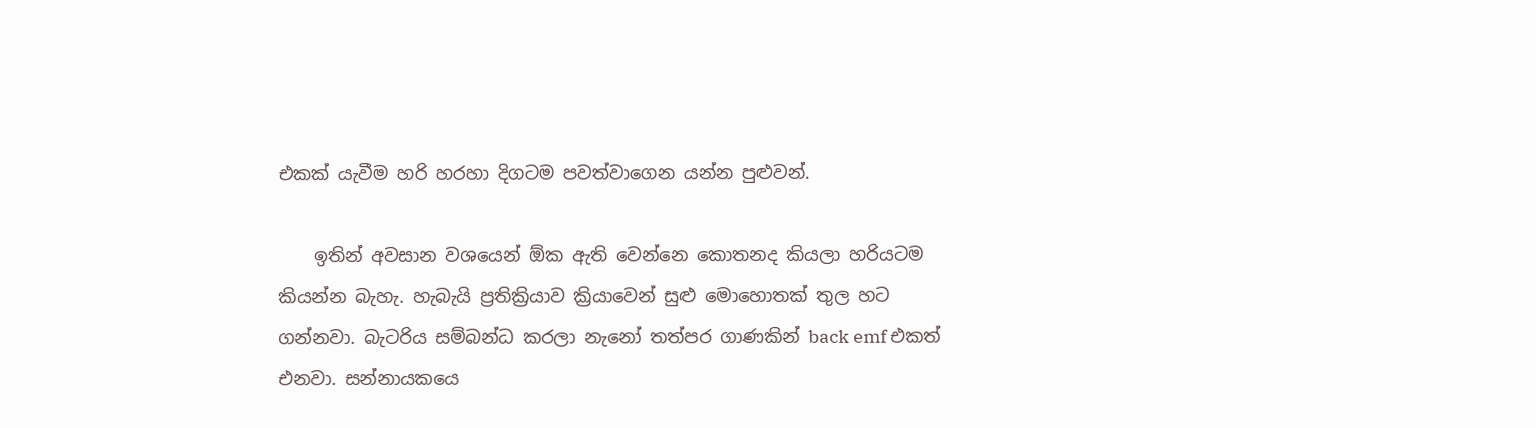එකක් යැවීම හරි හරහා දිගටම පවත්වාගෙන යන්න පුළුවන්.

    ඉතින් අවසාන වශයෙන් ඕක ඇති වෙන්නෙ කොතනද කියලා හරියටම කියන්න බැහැ. හැබැයි ප්‍රතික්‍රියාව ක්‍රියාවෙන් සුළු මොහොතක් තුල හට ගන්නවා. බැටරිය සම්බන්ධ කරලා නැනෝ තත්පර ගාණකින් back emf එකත් එනවා. සන්නායකයෙ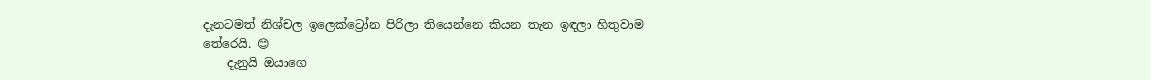දැනටමත් නිශ්චල ඉලෙක්ට්‍රෝන පිරිලා තියෙන්නෙ කියන තැන ඉඳලා හිතුවාම තේරෙයි. 😊
    දැනුයි ඔයාගෙ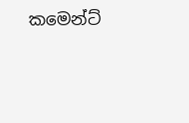කමෙන්ට්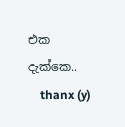එක දැක්කෙ..
    thanx (y)